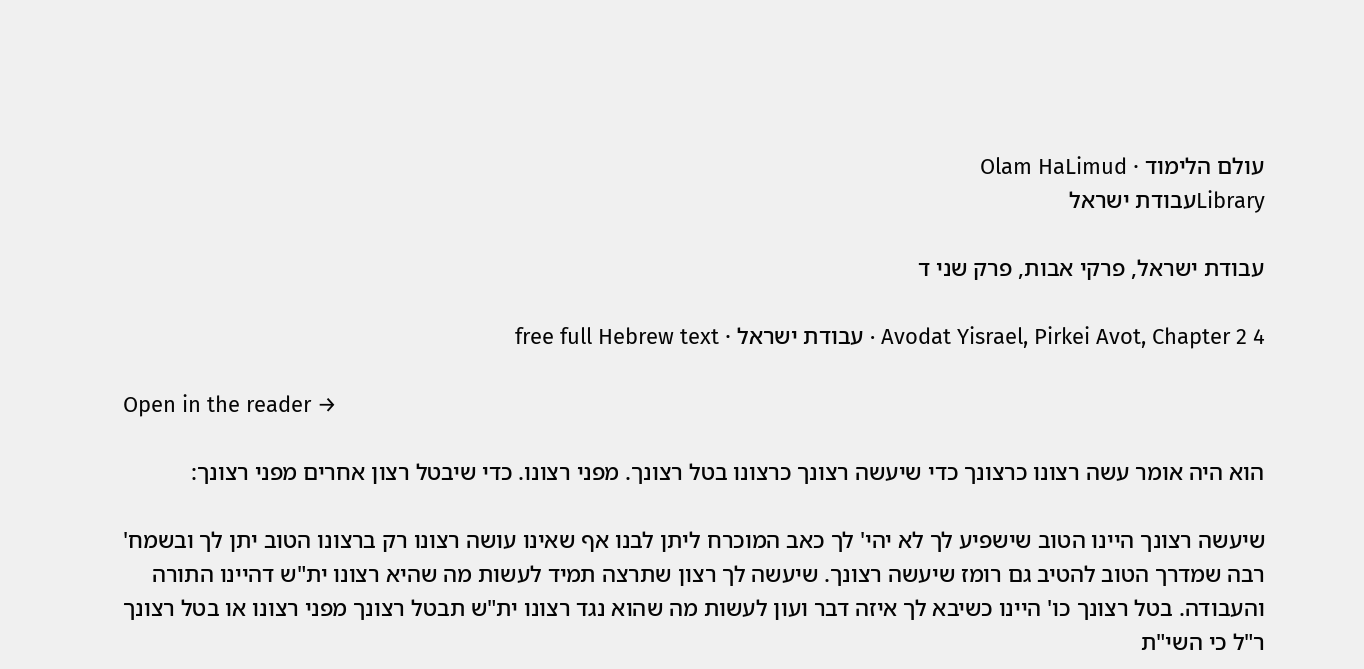עולם הלימוד · Olam HaLimud
Libraryעבודת ישראל

עבודת ישראל, פרקי אבות, פרק שני ד

Avodat Yisrael, Pirkei Avot, Chapter 2 4 · עבודת ישראל · free full Hebrew text

Open in the reader →

הוא היה אומר עשה רצונו כרצונך כדי שיעשה רצונך כרצונו בטל רצונך. מפני רצונו. כדי שיבטל רצון אחרים מפני רצונך:

שיעשה רצונך היינו הטוב שישפיע לך לא יהי' לך כאב המוכרח ליתן לבנו אף שאינו עושה רצונו רק ברצונו הטוב יתן לך ובשמח' רבה שמדרך הטוב להטיב גם רומז שיעשה רצונך. שיעשה לך רצון שתרצה תמיד לעשות מה שהיא רצונו ית"ש דהיינו התורה והעבודה. בטל רצונך כו' היינו כשיבא לך איזה דבר ועון לעשות מה שהוא נגד רצונו ית"ש תבטל רצונך מפני רצונו או בטל רצונך ר"ל כי השי"ת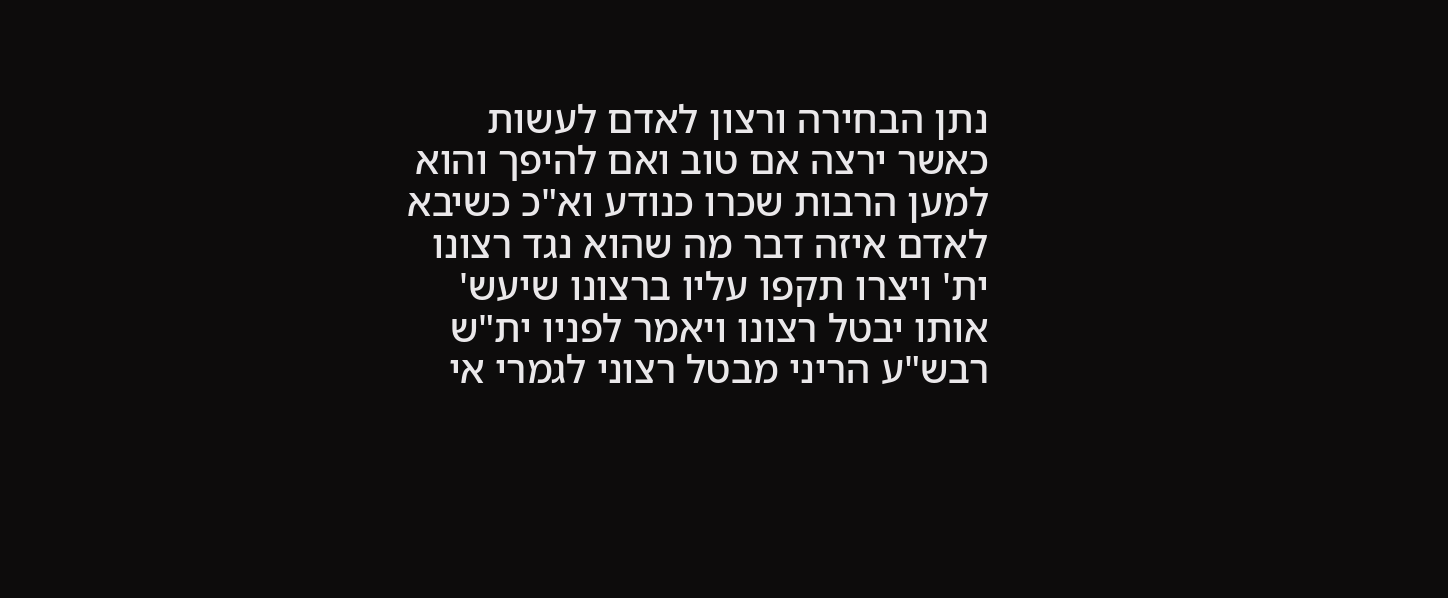נתן הבחירה ורצון לאדם לעשות כאשר ירצה אם טוב ואם להיפך והוא למען הרבות שכרו כנודע וא"כ כשיבא לאדם איזה דבר מה שהוא נגד רצונו ית' ויצרו תקפו עליו ברצונו שיעש' אותו יבטל רצונו ויאמר לפניו ית"ש רבש"ע הריני מבטל רצוני לגמרי אי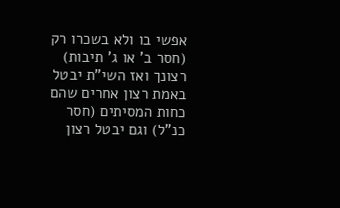אפשי בו ולא בשכרו רק (חסר ב' או ג' תיבות) רצונך ואז השי"ת יבטל באמת רצון אחרים שהם כחות המסיתים (חסר כנ"ל) וגם יבטל רצון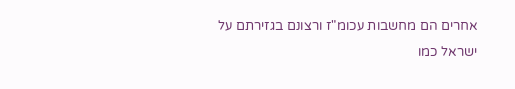אחרים הם מחשבות עכומ"ז ורצונם בגזירתם על ישראל כמו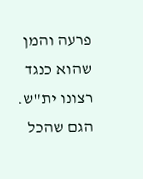פרעה והמן שהוא כנגד רצונו ית"ש. הגם שהכל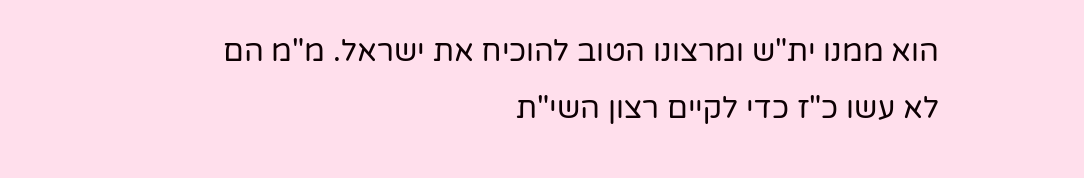הוא ממנו ית"ש ומרצונו הטוב להוכיח את ישראל. מ"מ הם לא עשו כ"ז כדי לקיים רצון השי"ת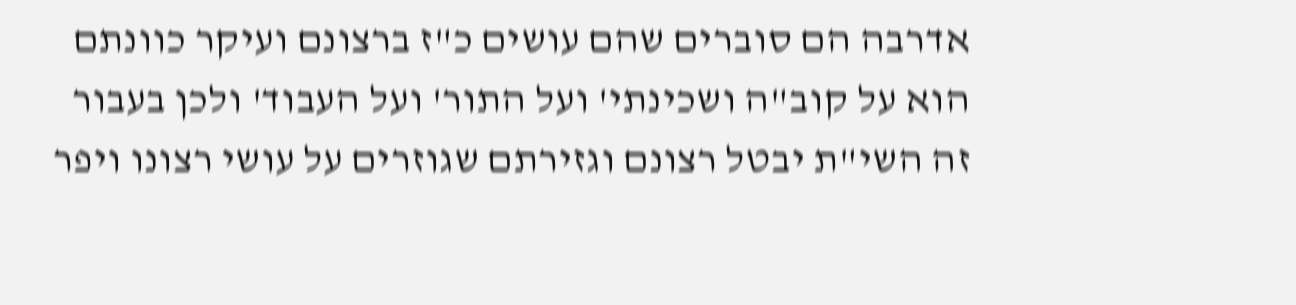אדרבה הם סוברים שהם עושים כ"ז ברצונם ועיקר כוונתם הוא על קוב"ה ושכינתי' ועל התור' ועל העבוד' ולכן בעבור זה השי"ת יבטל רצונם וגזירתם שגוזרים על עושי רצונו ויפר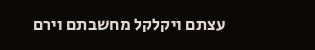עצתם ויקלקל מחשבתם וירם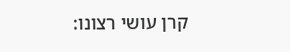קרן עושי רצונו: